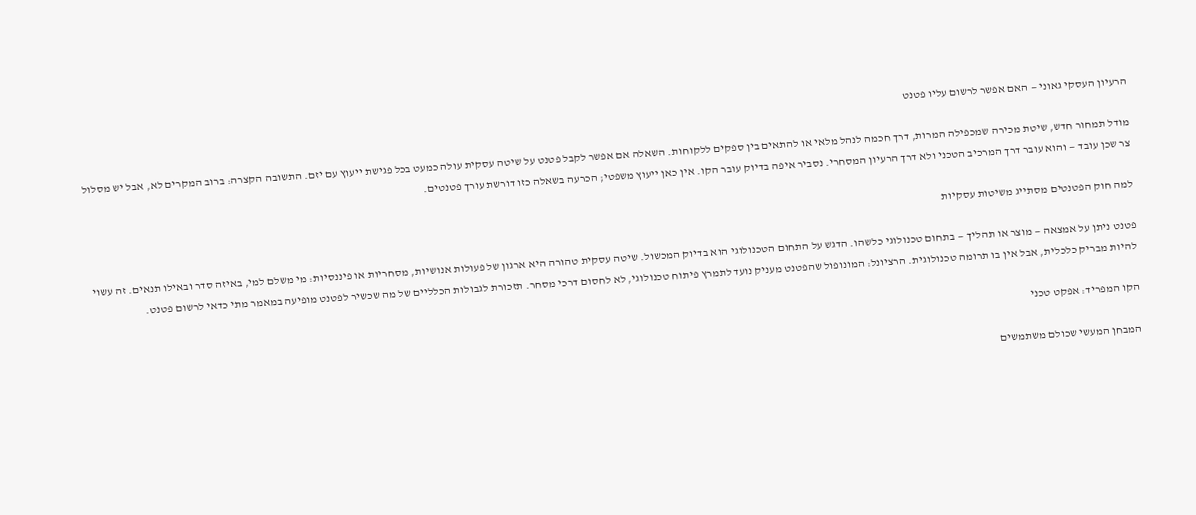הרעיון העסקי גאוני — האם אפשר לרשום עליו פטנט

מודל תמחור חדש, שיטת מכירה שמכפילה המרות, דרך חכמה לנהל מלאי או להתאים בין ספקים ללקוחות. השאלה אם אפשר לקבל פטנט על שיטה עסקית עולה כמעט בכל פגישת ייעוץ עם יזם. התשובה הקצרה: ברוב המקרים לא, אבל יש מסלול צר שכן עובד — והוא עובר דרך המרכיב הטכני ולא דרך הרעיון המסחרי. נסביר איפה בדיוק עובר הקו. אין כאן ייעוץ משפטי; הכרעה בשאלה כזו דורשת עורך פטנטים.

למה חוק הפטנטים מסתייג משיטות עסקיות

פטנט ניתן על אמצאה — מוצר או תהליך — בתחום טכנולוגי כלשהו. הדגש על התחום הטכנולוגי הוא בדיוק המכשול. שיטה עסקית טהורה היא ארגון של פעולות אנושיות, מסחריות או פיננסיות: מי משלם למי, באיזה סדר ובאילו תנאים. זה עשוי להיות מבריק כלכלית, אבל אין בו תרומה טכנולוגית. הרציונל: המונופול שהפטנט מעניק נועד לתמרץ פיתוח טכנולוגי, לא לחסום דרכי מסחר. תזכורת לגבולות הכלליים של מה שכשיר לפטנט מופיעה במאמר מתי כדאי לרשום פטנט.

הקו המפריד: אפקט טכני

המבחן המעשי שכולם משתמשים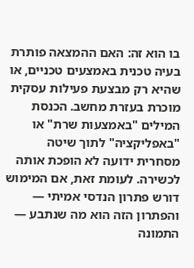בו הוא זה: האם ההמצאה פותרת בעיה טכנית באמצעים טכניים, או שהיא רק מבצעת פעילות עסקית מוכרת בעזרת מחשב. הכנסת המילים "באמצעות שרת" או "באפליקציה" לתוך שיטה מסחרית ידועה לא הופכת אותה לכשירה. לעומת זאת, אם המימוש דורש פתרון הנדסי אמיתי — והפתרון הזה הוא מה שנתבע — התמונה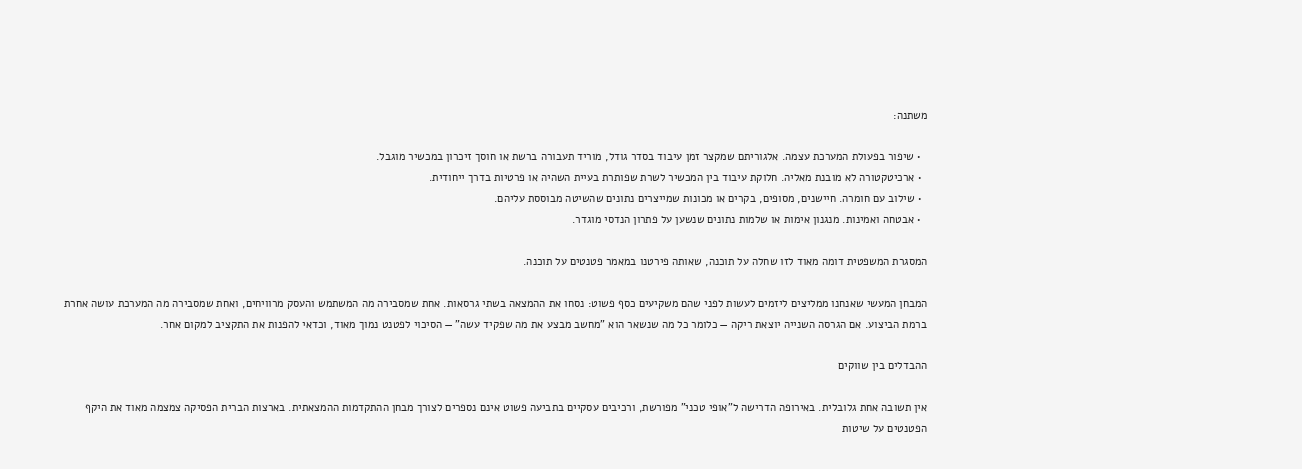משתנה:

  • שיפור בפעולת המערכת עצמה. אלגוריתם שמקצר זמן עיבוד בסדר גודל, מוריד תעבורה ברשת או חוסך זיכרון במכשיר מוגבל.
  • ארכיטקטורה לא מובנת מאליה. חלוקת עיבוד בין המכשיר לשרת שפותרת בעיית השהיה או פרטיות בדרך ייחודית.
  • שילוב עם חומרה. חיישנים, מסופים, בקרים או מכונות שמייצרים נתונים שהשיטה מבוססת עליהם.
  • אבטחה ואמינות. מנגנון אימות או שלמות נתונים שנשען על פתרון הנדסי מוגדר.

המסגרת המשפטית דומה מאוד לזו שחלה על תוכנה, שאותה פירטנו במאמר פטנטים על תוכנה.

המבחן המעשי שאנחנו ממליצים ליזמים לעשות לפני שהם משקיעים כסף פשוט: נסחו את ההמצאה בשתי גרסאות. אחת שמסבירה מה המשתמש והעסק מרוויחים, ואחת שמסבירה מה המערכת עושה אחרת ברמת הביצוע. אם הגרסה השנייה יוצאת ריקה — כלומר כל מה שנשאר הוא "מחשב מבצע את מה שפקיד עשה" — הסיכוי לפטנט נמוך מאוד, וכדאי להפנות את התקציב למקום אחר.

ההבדלים בין שווקים

אין תשובה אחת גלובלית. באירופה הדרישה ל"אופי טכני" מפורשת, ורכיבים עסקיים בתביעה פשוט אינם נספרים לצורך מבחן ההתקדמות ההמצאתית. בארצות הברית הפסיקה צמצמה מאוד את היקף הפטנטים על שיטות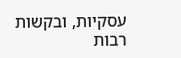עסקיות, ובקשות רבות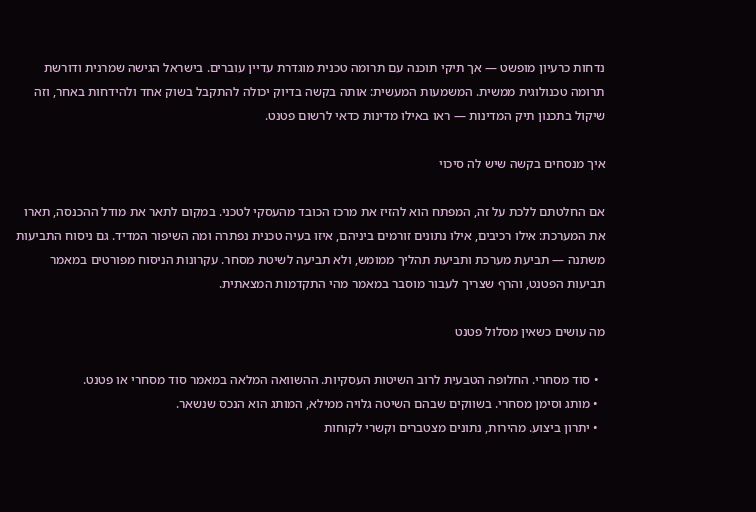נדחות כרעיון מופשט — אך תיקי תוכנה עם תרומה טכנית מוגדרת עדיין עוברים. בישראל הגישה שמרנית ודורשת תרומה טכנולוגית ממשית. המשמעות המעשית: אותה בקשה בדיוק יכולה להתקבל בשוק אחד ולהידחות באחר, וזה שיקול בתכנון תיק המדינות — ראו באילו מדינות כדאי לרשום פטנט.

איך מנסחים בקשה שיש לה סיכוי

אם החלטתם ללכת על זה, המפתח הוא להזיז את מרכז הכובד מהעסקי לטכני. במקום לתאר את מודל ההכנסה, תארו את המערכת: אילו רכיבים, אילו נתונים זורמים ביניהם, איזו בעיה טכנית נפתרה ומה השיפור המדיד. גם ניסוח התביעות משתנה — תביעת מערכת ותביעת תהליך ממומש, ולא תביעה לשיטת מסחר. עקרונות הניסוח מפורטים במאמר תביעות הפטנט, והרף שצריך לעבור מוסבר במאמר מהי התקדמות המצאתית.

מה עושים כשאין מסלול פטנט

  • סוד מסחרי. החלופה הטבעית לרוב השיטות העסקיות. ההשוואה המלאה במאמר סוד מסחרי או פטנט.
  • מותג וסימן מסחרי. בשווקים שבהם השיטה גלויה ממילא, המותג הוא הנכס שנשאר.
  • יתרון ביצוע. מהירות, נתונים מצטברים וקשרי לקוחות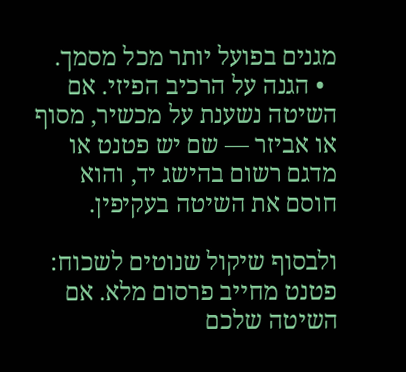מגנים בפועל יותר מכל מסמך.
  • הגנה על הרכיב הפיזי. אם השיטה נשענת על מכשיר, מסוף או אביזר — שם יש פטנט או מדגם רשום בהישג יד, והוא חוסם את השיטה בעקיפין.

ולבסוף שיקול שנוטים לשכוח: פטנט מחייב פרסום מלא. אם השיטה שלכם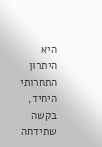היא היתרון התחרותי היחיד, בקשה שתידחה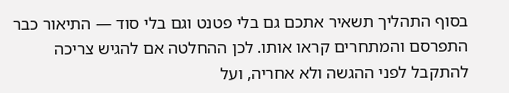בסוף התהליך תשאיר אתכם גם בלי פטנט וגם בלי סוד — התיאור כבר התפרסם והמתחרים קראו אותו. לכן ההחלטה אם להגיש צריכה להתקבל לפני ההגשה ולא אחריה, ועל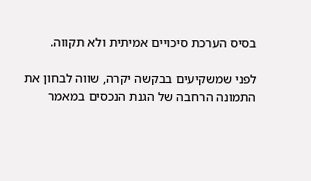בסיס הערכת סיכויים אמיתית ולא תקווה.

לפני שמשקיעים בבקשה יקרה, שווה לבחון את התמונה הרחבה של הגנת הנכסים במאמר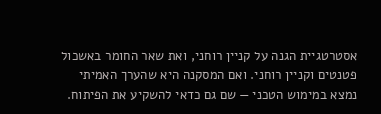אסטרטגיית הגנה על קניין רוחני, ואת שאר החומר באשכול פטנטים וקניין רוחני. ואם המסקנה היא שהערך האמיתי נמצא במימוש הטכני — שם גם כדאי להשקיע את הפיתוח.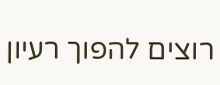רוצים להפוך רעיון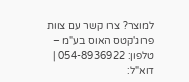למוצר? צרו קשר עם צוות פרוג'קטס האוס בע"מ – טלפון: 054-8936922 | דוא"ל: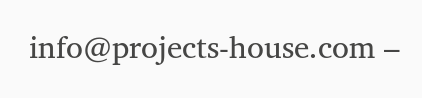info@projects-house.com –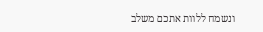ונשמח ללוות אתכם משלב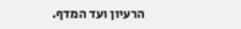הרעיון ועד המדף.